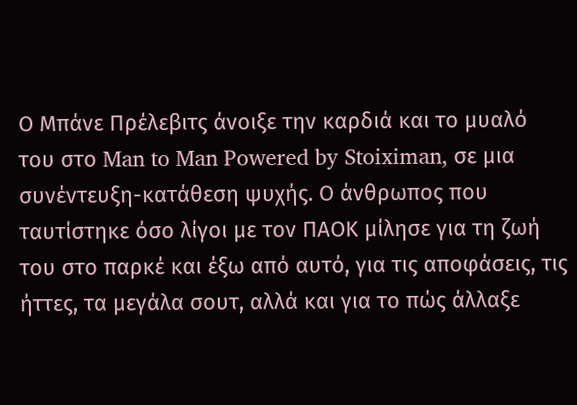Ο Μπάνε Πρέλεβιτς άνοιξε την καρδιά και το μυαλό του στο Man to Man Powered by Stoiximan, σε μια συνέντευξη-κατάθεση ψυχής. Ο άνθρωπος που ταυτίστηκε όσο λίγοι με τον ΠΑΟΚ μίλησε για τη ζωή του στο παρκέ και έξω από αυτό, για τις αποφάσεις, τις ήττες, τα μεγάλα σουτ, αλλά και για το πώς άλλαξε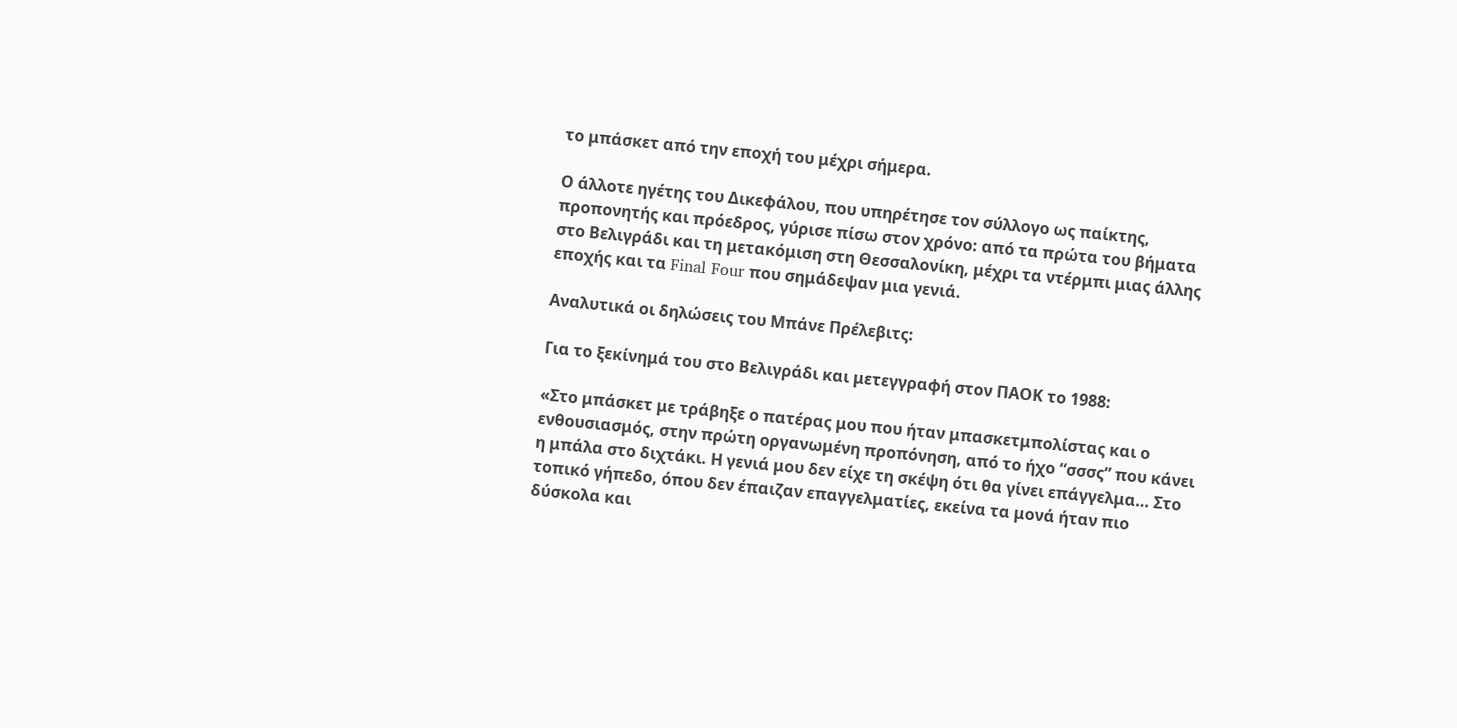το μπάσκετ από την εποχή του μέχρι σήμερα.

Ο άλλοτε ηγέτης του Δικεφάλου, που υπηρέτησε τον σύλλογο ως παίκτης, προπονητής και πρόεδρος, γύρισε πίσω στον χρόνο: από τα πρώτα του βήματα στο Βελιγράδι και τη μετακόμιση στη Θεσσαλονίκη, μέχρι τα ντέρμπι μιας άλλης εποχής και τα Final Four που σημάδεψαν μια γενιά.

Αναλυτικά οι δηλώσεις του Μπάνε Πρέλεβιτς:

Για το ξεκίνημά του στο Βελιγράδι και μετεγγραφή στον ΠΑΟΚ το 1988:

«Στο μπάσκετ με τράβηξε ο πατέρας μου που ήταν μπασκετμπολίστας και ο ενθουσιασμός, στην πρώτη οργανωμένη προπόνηση, από το ήχο “σσσς” που κάνει η μπάλα στο διχτάκι. Η γενιά μου δεν είχε τη σκέψη ότι θα γίνει επάγγελμα… Στο τοπικό γήπεδο, όπου δεν έπαιζαν επαγγελματίες, εκείνα τα μονά ήταν πιο δύσκολα και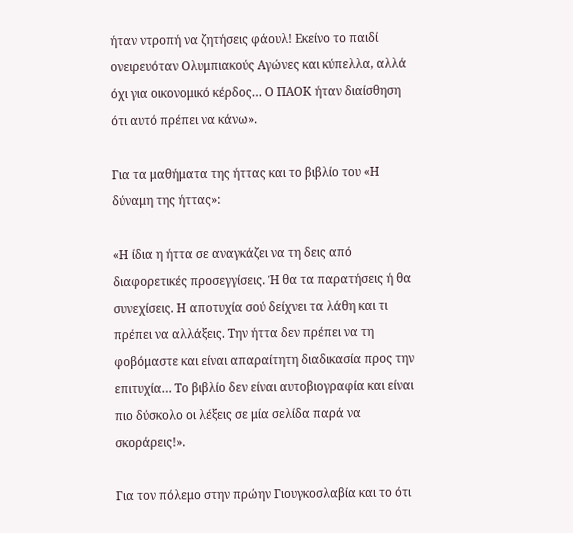ήταν ντροπή να ζητήσεις φάουλ! Εκείνο το παιδί ονειρευόταν Ολυμπιακούς Αγώνες και κύπελλα, αλλά όχι για οικονομικό κέρδος… Ο ΠΑΟΚ ήταν διαίσθηση ότι αυτό πρέπει να κάνω».

Για τα μαθήματα της ήττας και το βιβλίο του «Η δύναμη της ήττας»:

«Η ίδια η ήττα σε αναγκάζει να τη δεις από διαφορετικές προσεγγίσεις. Ή θα τα παρατήσεις ή θα συνεχίσεις. Η αποτυχία σού δείχνει τα λάθη και τι πρέπει να αλλάξεις. Την ήττα δεν πρέπει να τη φοβόμαστε και είναι απαραίτητη διαδικασία προς την επιτυχία… Το βιβλίο δεν είναι αυτοβιογραφία και είναι πιο δύσκολο οι λέξεις σε μία σελίδα παρά να σκοράρεις!».

Για τον πόλεμο στην πρώην Γιουγκοσλαβία και το ότι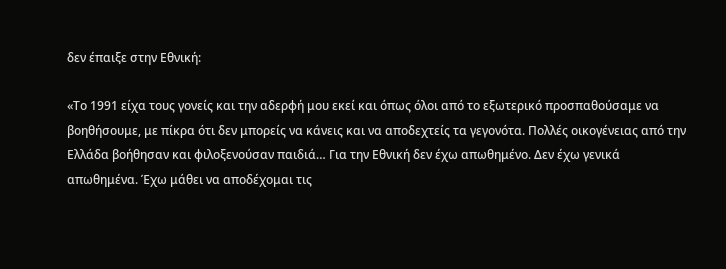δεν έπαιξε στην Εθνική:

«Το 1991 είχα τους γονείς και την αδερφή μου εκεί και όπως όλοι από το εξωτερικό προσπαθούσαμε να βοηθήσουμε, με πίκρα ότι δεν μπορείς να κάνεις και να αποδεχτείς τα γεγονότα. Πολλές οικογένειας από την Ελλάδα βοήθησαν και φιλοξενούσαν παιδιά… Για την Εθνική δεν έχω απωθημένο. Δεν έχω γενικά απωθημένα. Έχω μάθει να αποδέχομαι τις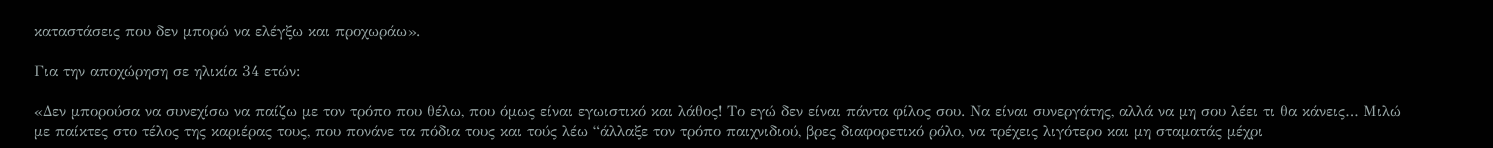καταστάσεις που δεν μπορώ να ελέγξω και προχωράω».

Για την αποχώρηση σε ηλικία 34 ετών:

«Δεν μπορούσα να συνεχίσω να παίζω με τον τρόπο που θέλω, που όμως είναι εγωιστικό και λάθος! Το εγώ δεν είναι πάντα φίλος σου. Να είναι συνεργάτης, αλλά να μη σου λέει τι θα κάνεις… Μιλώ με παίκτες στο τέλος της καριέρας τους, που πονάνε τα πόδια τους και τούς λέω “άλλαξε τον τρόπο παιχνιδιού, βρες διαφορετικό ρόλο, να τρέχεις λιγότερο και μη σταματάς μέχρι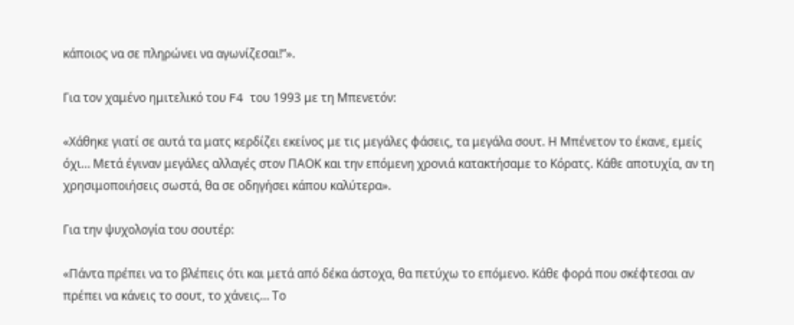κάποιος να σε πληρώνει να αγωνίζεσαι!”».

Για τον χαμένο ημιτελικό του F4 του 1993 με τη Μπενετόν:

«Χάθηκε γιατί σε αυτά τα ματς κερδίζει εκείνος με τις μεγάλες φάσεις, τα μεγάλα σουτ. Η Μπένετον το έκανε, εμείς όχι… Μετά έγιναν μεγάλες αλλαγές στον ΠΑΟΚ και την επόμενη χρονιά κατακτήσαμε το Κόρατς. Κάθε αποτυχία, αν τη χρησιμοποιήσεις σωστά, θα σε οδηγήσει κάπου καλύτερα».

Για την ψυχολογία του σουτέρ:

«Πάντα πρέπει να το βλέπεις ότι και μετά από δέκα άστοχα, θα πετύχω το επόμενο. Κάθε φορά που σκέφτεσαι αν πρέπει να κάνεις το σουτ, το χάνεις… Το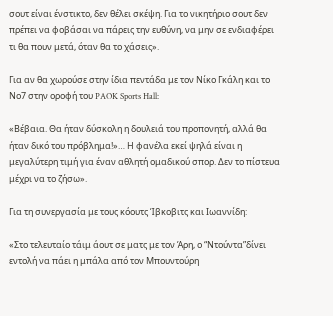σουτ είναι ένστικτο, δεν θέλει σκέψη. Για το νικητήριο σουτ δεν πρέπει να φοβάσαι να πάρεις την ευθύνη, να μην σε ενδιαφέρει τι θα πουν μετά, όταν θα το χάσεις».

Για αν θα χωρούσε στην ίδια πεντάδα με τον Νίκο Γκάλη και το Νο7 στην οροφή του PAOK Sports Hall:

«Βέβαια. Θα ήταν δύσκολη η δουλειά του προπονητή, αλλά θα ήταν δικό του πρόβλημα!»… Η φανέλα εκεί ψηλά είναι η μεγαλύτερη τιμή για έναν αθλητή ομαδικού σπορ. Δεν το πίστευα μέχρι να το ζήσω».

Για τη συνεργασία με τους κόουτς Ίβκοβιτς και Ιωαννίδη:

«Στο τελευταίο τάιμ άουτ σε ματς με τον Άρη, ο “Ντούντα”δίνει εντολή να πάει η μπάλα από τον Μπουντούρη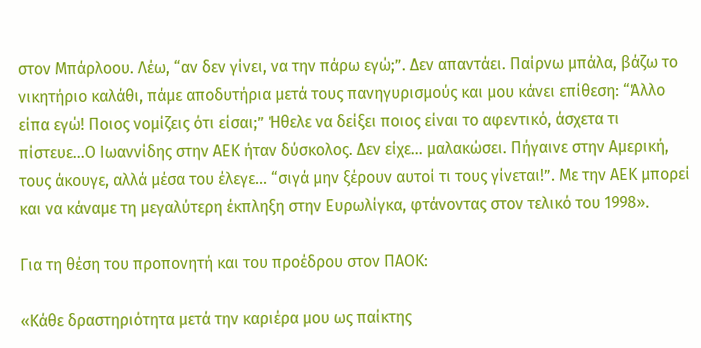στον Μπάρλοου. Λέω, “αν δεν γίνει, να την πάρω εγώ;”. Δεν απαντάει. Παίρνω μπάλα, βάζω το νικητήριο καλάθι, πάμε αποδυτήρια μετά τους πανηγυρισμούς και μου κάνει επίθεση: “Άλλο είπα εγώ! Ποιος νομίζεις ότι είσαι;” Ήθελε να δείξει ποιος είναι το αφεντικό, άσχετα τι πίστευε…Ο Ιωαννίδης στην ΑΕΚ ήταν δύσκολος. Δεν είχε… μαλακώσει. Πήγαινε στην Αμερική, τους άκουγε, αλλά μέσα του έλεγε… “σιγά μην ξέρουν αυτοί τι τους γίνεται!”. Με την ΑΕΚ μπορεί και να κάναμε τη μεγαλύτερη έκπληξη στην Ευρωλίγκα, φτάνοντας στον τελικό του 1998».

Για τη θέση του προπονητή και του προέδρου στον ΠΑΟΚ:

«Κάθε δραστηριότητα μετά την καριέρα μου ως παίκτης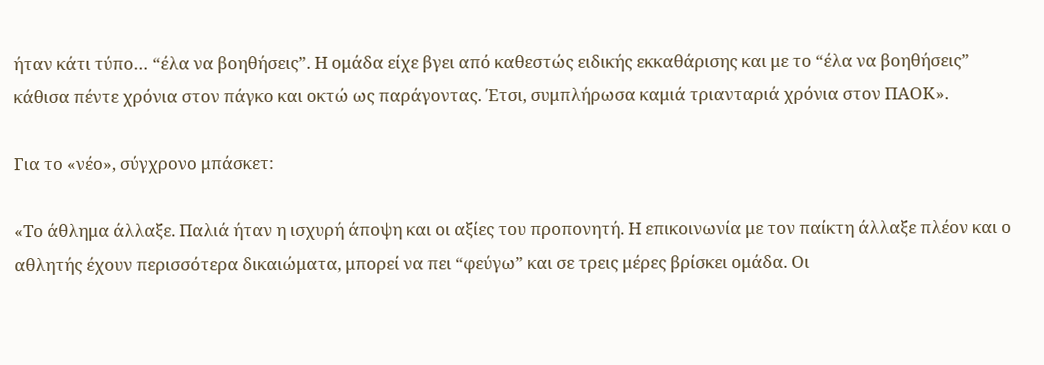ήταν κάτι τύπο… “έλα να βοηθήσεις”. Η ομάδα είχε βγει από καθεστώς ειδικής εκκαθάρισης και με το “έλα να βοηθήσεις” κάθισα πέντε χρόνια στον πάγκο και οκτώ ως παράγοντας. Έτσι, συμπλήρωσα καμιά τριανταριά χρόνια στον ΠΑΟΚ».

Για το «νέο», σύγχρονο μπάσκετ:

«Το άθλημα άλλαξε. Παλιά ήταν η ισχυρή άποψη και οι αξίες του προπονητή. Η επικοινωνία με τον παίκτη άλλαξε πλέον και ο αθλητής έχουν περισσότερα δικαιώματα, μπορεί να πει “φεύγω” και σε τρεις μέρες βρίσκει ομάδα. Οι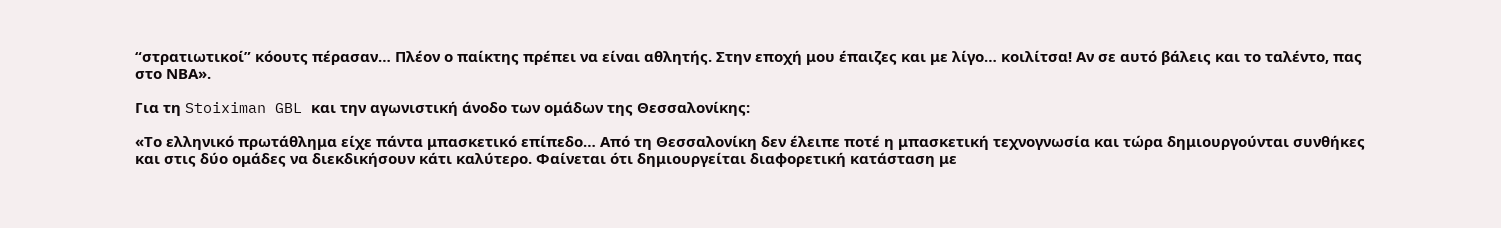“στρατιωτικοί” κόουτς πέρασαν… Πλέον ο παίκτης πρέπει να είναι αθλητής. Στην εποχή μου έπαιζες και με λίγο… κοιλίτσα! Αν σε αυτό βάλεις και το ταλέντο, πας στο ΝΒΑ».

Για τη Stoiximan GBL και την αγωνιστική άνοδο των ομάδων της Θεσσαλονίκης:

«Το ελληνικό πρωτάθλημα είχε πάντα μπασκετικό επίπεδο… Από τη Θεσσαλονίκη δεν έλειπε ποτέ η μπασκετική τεχνογνωσία και τώρα δημιουργούνται συνθήκες και στις δύο ομάδες να διεκδικήσουν κάτι καλύτερο. Φαίνεται ότι δημιουργείται διαφορετική κατάσταση με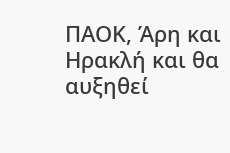ΠΑΟΚ, Άρη και Ηρακλή και θα αυξηθεί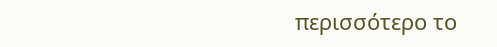περισσότερο το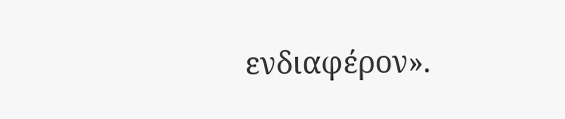ενδιαφέρον».